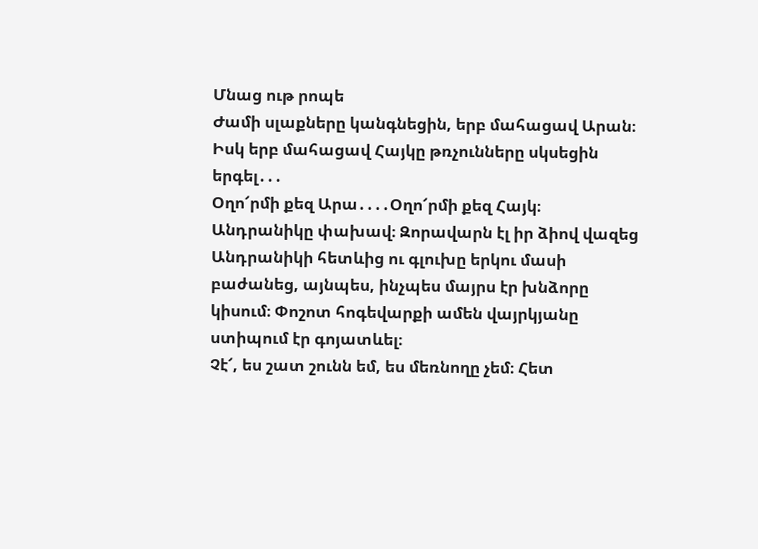Մնաց ութ րոպե
Ժամի սլաքները կանգնեցին, երբ մահացավ Արան։ Իսկ երբ մահացավ Հայկը թռչունները սկսեցին երգել․․․
Օղո՜րմի քեզ Արա․․․․Օղո՜րմի քեզ Հայկ։
Անդրանիկը փախավ։ Զորավարն էլ իր ձիով վազեց Անդրանիկի հետևից ու գլուխը երկու մասի բաժանեց, այնպես, ինչպես մայրս էր խնձորը կիսում։ Փոշոտ հոգեվարքի ամեն վայրկյանը ստիպում էր գոյատևել։
Չէ՜, ես շատ շունն եմ, ես մեռնողը չեմ։ Հետ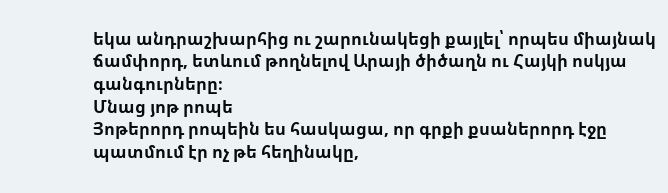եկա անդրաշխարհից ու շարունակեցի քայլել՝ որպես միայնակ ճամփորդ, ետևում թողնելով Արայի ծիծաղն ու Հայկի ոսկյա գանգուրները։
Մնաց յոթ րոպե
Յոթերորդ րոպեին ես հասկացա, որ գրքի քսաներորդ էջը պատմում էր ոչ թե հեղինակը,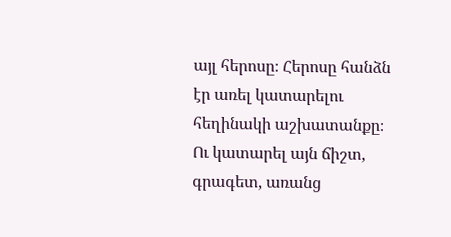այլ հերոսը։ Հերոսը հանձն էր առել կատարելու հեղինակի աշխատանքը։ Ու կատարել այն ճիշտ, գրագետ, առանց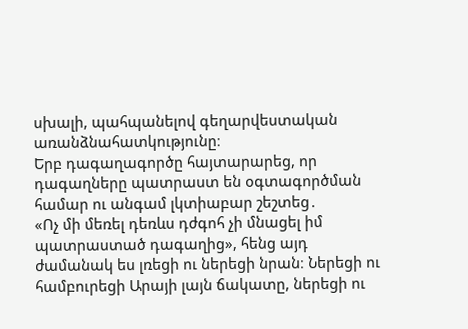սխալի, պահպանելով գեղարվեստական առանձնահատկությունը։
Երբ դագաղագործը հայտարարեց, որ դագաղները պատրաստ են օգտագործման համար ու անգամ լկտիաբար շեշտեց․
«Ոչ մի մեռել դեռևս դժգոհ չի մնացել իմ պատրաստած դագաղից», հենց այդ ժամանակ ես լռեցի ու ներեցի նրան։ Ներեցի ու համբուրեցի Արայի լայն ճակատը, ներեցի ու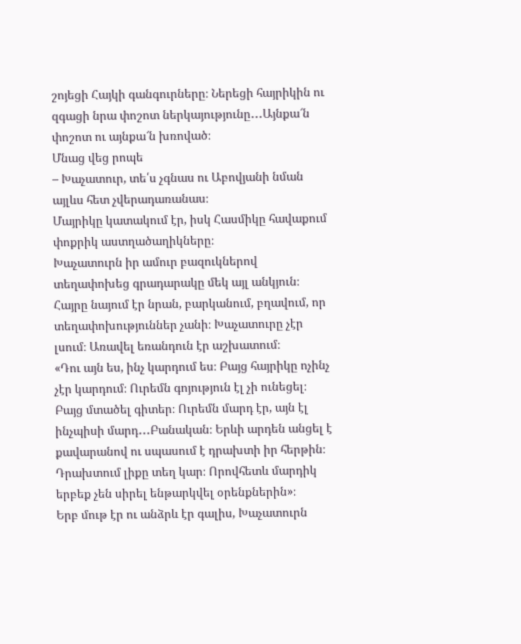շոյեցի Հայկի գանգուրները։ Ներեցի հայրիկին ու զգացի նրա փոշոտ ներկայությունը․․․Այնքա՜ն փոշոտ ու այնքա՜ն խռոված։
Մնաց վեց րոպե
– Խաչատուր, տե՛ս չգնաս ու Աբովյանի նման այլևս հետ չվերադառանաս։
Մայրիկը կատակում էր, իսկ Հասմիկը հավաքում փոքրիկ աստղածաղիկները։
Խաչատուրն իր ամուր բազուկներով տեղափոխեց գրադարակը մեկ այլ անկյուն։ Հայրը նայում էր նրան, բարկանում, բղավում, որ տեղափոխություններ չանի։ Խաչատուրը չէր լսում։ Առավել եռանդուն էր աշխատում։
«Դու այն ես, ինչ կարդում ես։ Բայց հայրիկը ոչինչ չէր կարդում։ Ուրեմն գոյություն էլ չի ունեցել։ Բայց մտածել գիտեր։ Ուրեմն մարդ էր, այն էլ ինչպիսի մարդ․․․Բանական։ Երևի արդեն անցել է քավարանով ու սպասում է դրախտի իր հերթին։ Դրախտում լիքը տեղ կար։ Որովհետև մարդիկ երբեք չեն սիրել ենթարկվել օրենքներին»։
Երբ մութ էր ու անձրև էր գալիս, Խաչատուրն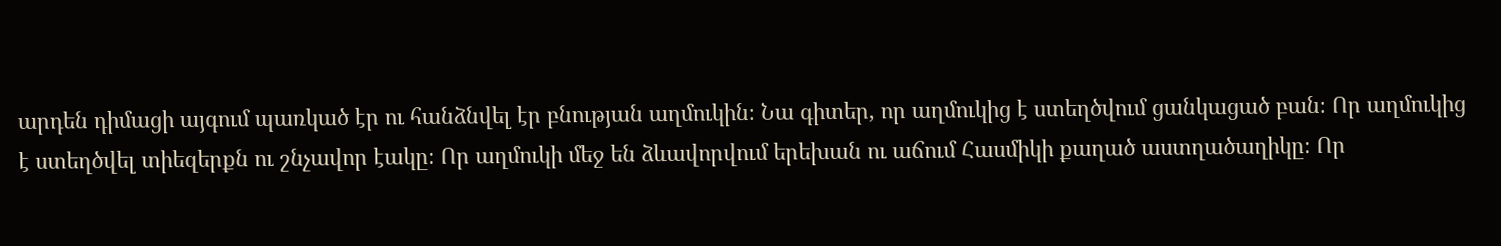արդեն դիմացի այգում պառկած էր ու հանձնվել էր բնության աղմուկին։ Նա գիտեր, որ աղմուկից է ստեղծվում ցանկացած բան։ Որ աղմուկից է ստեղծվել տիեզերքն ու շնչավոր էակը։ Որ աղմուկի մեջ են ձևավորվում երեխան ու աճում Հասմիկի քաղած աստղածաղիկը։ Որ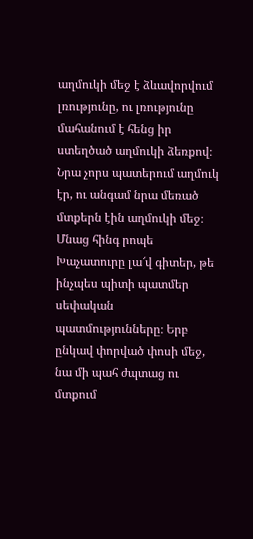աղմուկի մեջ է ձևավորվում լռությունը, ու լռությունը մահանում է հենց իր ստեղծած աղմուկի ձեռքով։ Նրա չորս պատերում աղմուկ էր, ու անգամ նրա մեռած մտքերն էին աղմուկի մեջ։
Մնաց հինգ րոպե
Խաչատուրը լա՜վ գիտեր, թե ինչպես պիտի պատմեր սեփական պատմությունները։ Երբ ընկավ փորված փոսի մեջ, նա մի պահ ժպտաց ու մտքում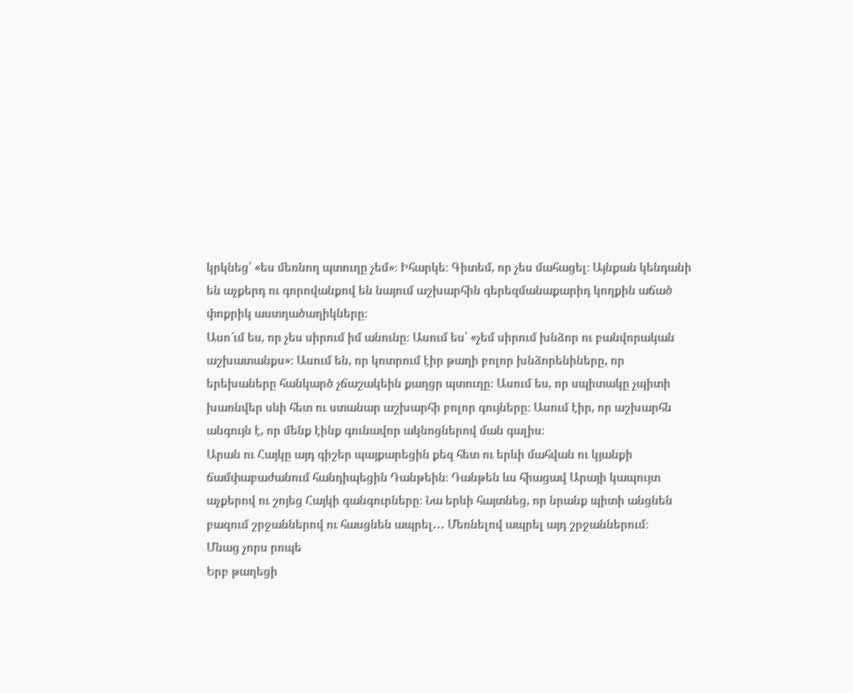կրկնեց՝ «ես մեռնող պտուղը չեմ»։ Իհարկե։ Գիտեմ, որ չես մահացել։ Այնքան կենդանի են աչքերդ ու գորովանքով են նայում աշխարհին գերեզմանաքարիդ կողքին աճած փոքրիկ աստղածաղիկները։
Ասո՜ւմ ես, որ չես սիրում իմ անունը։ Ասում ես՝ «չեմ սիրում խնձոր ու բանվորական աշխատանքս»։ Ասում են, որ կոտրում էիր թաղի բոլոր խնձորենիները, որ երեխաները հանկարծ չճաշակեին քաղցր պտուղը։ Ասում ես, որ սպիտակը չպիտի խառնվեր սևի հետ ու ստանար աշխարհի բոլոր գույները։ Ասում էիր, որ աշխարհն անգույն է, որ մենք էինք գունավոր ակնոցներով ման գալիս։
Արան ու Հայկը այդ գիշեր պայքարեցին քեզ հետ ու երևի մահվան ու կյանքի ճամփաբաժանում հանդիպեցին Դանթեին։ Դանթեն ևս հիացավ Արայի կապույտ աչքերով ու շոյեց Հայկի գանգուրները։ Նա երևի հայտնեց, որ նրանք պիտի անցնեն բազում շրջաններով ու հասցնեն ապրել․․․ Մեռնելով ապրել այդ շրջաններում։
Մնաց չորս րոպե
Երբ թաղեցի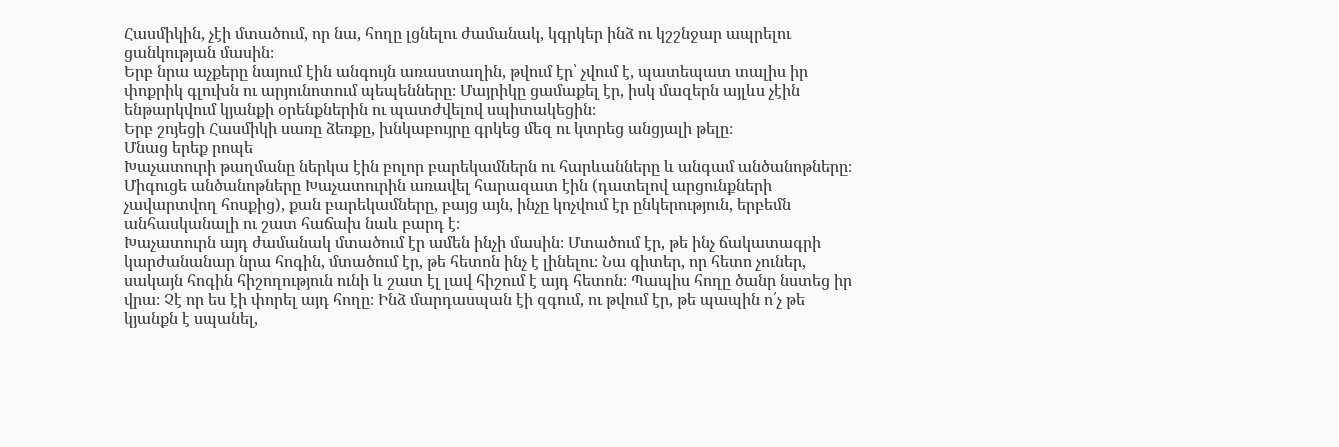Հասմիկին, չէի մտածում, որ նա, հողը լցնելու ժամանակ, կգրկեր ինձ ու կշշնջար ապրելու ցանկության մասին։
Երբ նրա աչքերը նայում էին անգույն առաստաղին, թվում էր՝ չվում է, պատեպատ տալիս իր փոքրիկ գլուխն ու արյունոտում պեպենները։ Մայրիկը ցամաքել էր, իսկ մազերն այլևս չէին ենթարկվում կյանքի օրենքներին ու պատժվելով սպիտակեցին։
Երբ շոյեցի Հասմիկի սառը ձեռքը, խնկաբույրը գրկեց մեզ ու կտրեց անցյալի թելը։
Մնաց երեք րոպե
Խաչատուրի թաղմանը ներկա էին բոլոր բարեկամներն ու հարևանները և անգամ անծանոթները։ Միգուցե անծանոթները Խաչատուրին առավել հարազատ էին (դատելով արցունքների չավարտվող հոսքից), քան բարեկամները, բայց այն, ինչը կոչվում էր ընկերություն, երբեմն անհասկանալի ու շատ հաճախ նաև բարդ է։
Խաչատուրն այդ ժամանակ մտածում էր ամեն ինչի մասին։ Մտածում էր, թե ինչ ճակատագրի կարժանանար նրա հոգին, մտածում էր, թե հետոն ինչ է լինելու։ Նա գիտեր, որ հետո չուներ, սակայն հոգին հիշողություն ունի և շատ էլ լավ հիշում է այդ հետոն։ Պապիս հողը ծանր նստեց իր վրա։ Չէ որ ես էի փորել այդ հողը։ Ինձ մարդասպան էի զգում, ու թվում էր, թե պապին ո՛չ թե կյանքն է սպանել,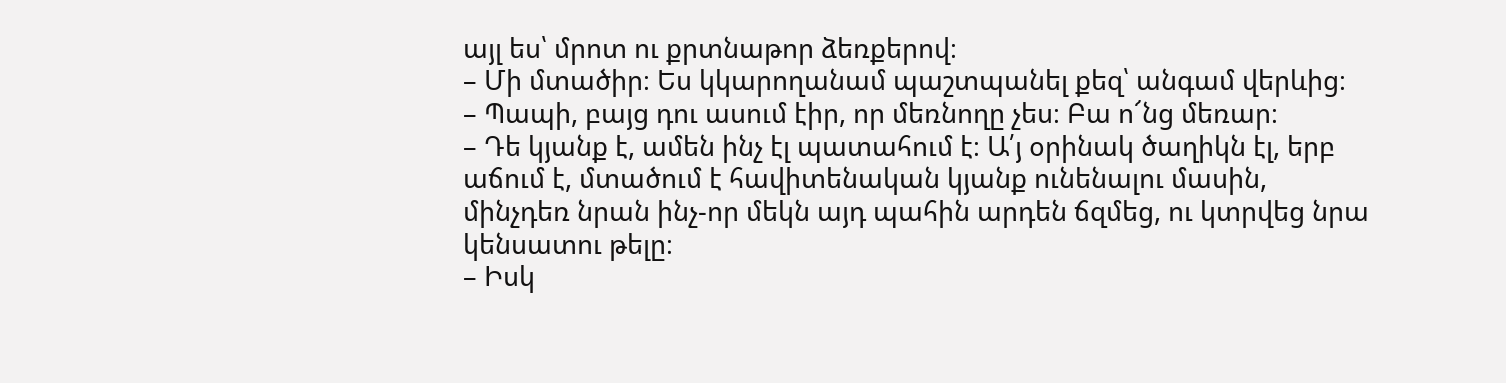այլ ես՝ մրոտ ու քրտնաթոր ձեռքերով։
– Մի մտածիր։ Ես կկարողանամ պաշտպանել քեզ՝ անգամ վերևից։
– Պապի, բայց դու ասում էիր, որ մեռնողը չես։ Բա ո՜նց մեռար։
– Դե կյանք է, ամեն ինչ էլ պատահում է։ Ա՛յ օրինակ ծաղիկն էլ, երբ աճում է, մտածում է հավիտենական կյանք ունենալու մասին, մինչդեռ նրան ինչ-որ մեկն այդ պահին արդեն ճզմեց, ու կտրվեց նրա կենսատու թելը։
– Իսկ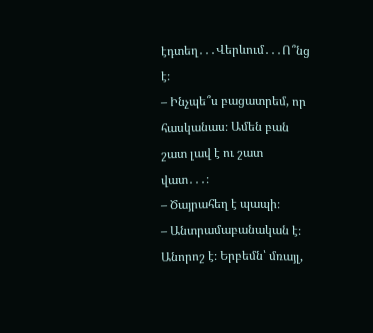էդտեղ․․․Վերևում․․․Ո՞նց է։
– Ինչպե՞ս բացատրեմ, որ հասկանաս։ Ամեն բան շատ լավ է ու շատ վատ․․․։
– Ծայրահեղ է պապի։
– Անտրամաբանական է։ Անորոշ է։ Երբեմն՝ մռայլ,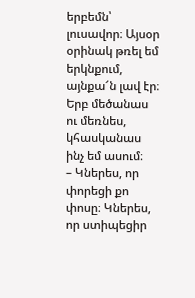երբեմն՝ լուսավոր։ Այսօր օրինակ թռել եմ երկնքում, այնքա՜ն լավ էր։ Երբ մեծանաս ու մեռնես, կհասկանաս ինչ եմ ասում։
– Կներես, որ փորեցի քո փոսը։ Կներես, որ ստիպեցիր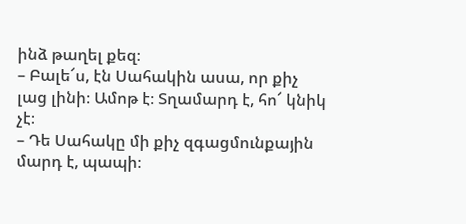ինձ թաղել քեզ։
– Բալե՜ս, էն Սահակին ասա, որ քիչ լաց լինի։ Ամոթ է։ Տղամարդ է, հո՜ կնիկ չէ։
– Դե Սահակը մի քիչ զգացմունքային մարդ է, պապի։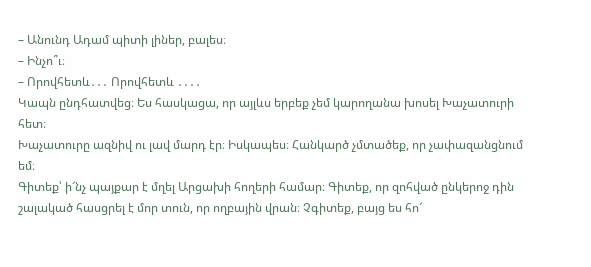– Անունդ Ադամ պիտի լիներ, բալես։
– Ինչո՞ւ։
– Որովհետև․․․ Որովհետև ․․․․
Կապն ընդհատվեց։ Ես հասկացա, որ այլևս երբեք չեմ կարողանա խոսել Խաչատուրի հետ։
Խաչատուրը ազնիվ ու լավ մարդ էր։ Իսկապես։ Հանկարծ չմտածեք, որ չափազանցնում եմ։
Գիտեք՝ ի՜նչ պայքար է մղել Արցախի հողերի համար։ Գիտեք, որ զոհված ընկերոջ դին շալակած հասցրել է մոր տուն, որ ողբային վրան։ Չգիտեք, բայց ես հո՜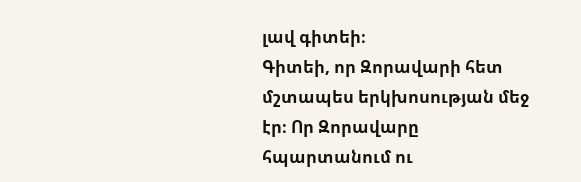լավ գիտեի։
Գիտեի, որ Զորավարի հետ մշտապես երկխոսության մեջ էր։ Որ Զորավարը հպարտանում ու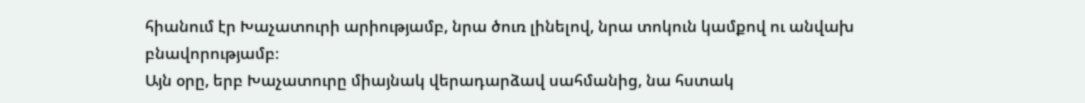հիանում էր Խաչատուրի արիությամբ, նրա ծուռ լինելով, նրա տոկուն կամքով ու անվախ բնավորությամբ։
Այն օրը, երբ Խաչատուրը միայնակ վերադարձավ սահմանից, նա հստակ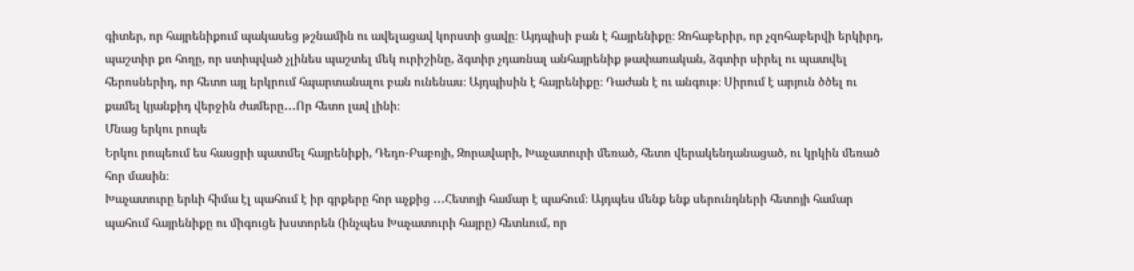գիտեր, որ հայրենիքում պակասեց թշնամին ու ավելացավ կորստի ցավը։ Այդպիսի բան է հայրենիքը։ Զոհաբերիր, որ չզոհաբերվի երկիրդ, պաշտիր քո հողը, որ ստիպված չլինես պաշտել մեկ ուրիշինը, ձգտիր չդառնալ անհայրենիք թափառական, ձգտիր սիրել ու պատվել հերոսներիդ, որ հետո այլ երկրում հպարտանալու բան ունենաս։ Այդպիսին է հայրենիքը։ Դաժան է ու անգութ։ Սիրում է արյուն ծծել ու քամել կյանքիդ վերջին ժամերը․․․Որ հետո լավ լինի։
Մնաց երկու րոպե
Երկու րոպեում ես հասցրի պատմել հայրենիքի, Դեդո-Բաբոյի, Զորավարի, Խաչատուրի մեռած, հետո վերակենդանացած, ու կրկին մեռած հոր մասին։
Խաչատուրը երևի հիմա էլ պահում է իր գրքերը հոր աչքից ․․․Հետոյի համար է պահում։ Այդպես մենք ենք սերունդների հետոյի համար պահում հայրենիքը ու միգուցե խստորեն (ինչպես Խաչատուրի հայրը) հետևում, որ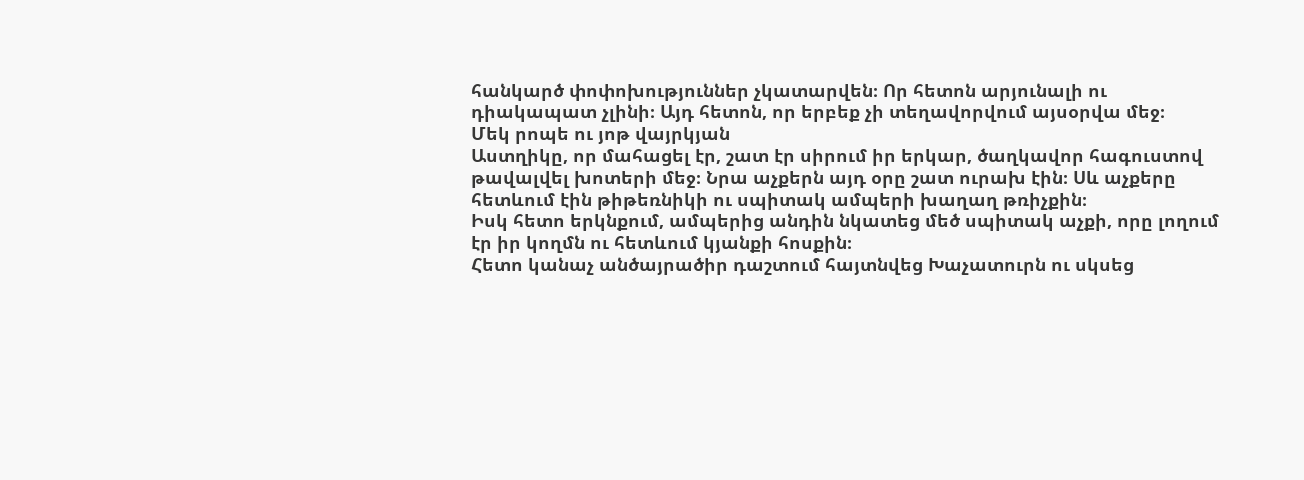հանկարծ փոփոխություններ չկատարվեն։ Որ հետոն արյունալի ու դիակապատ չլինի։ Այդ հետոն, որ երբեք չի տեղավորվում այսօրվա մեջ։
Մեկ րոպե ու յոթ վայրկյան
Աստղիկը, որ մահացել էր, շատ էր սիրում իր երկար, ծաղկավոր հագուստով թավալվել խոտերի մեջ։ Նրա աչքերն այդ օրը շատ ուրախ էին։ Սև աչքերը հետևում էին թիթեռնիկի ու սպիտակ ամպերի խաղաղ թռիչքին։
Իսկ հետո երկնքում, ամպերից անդին նկատեց մեծ սպիտակ աչքի, որը լողում էր իր կողմն ու հետևում կյանքի հոսքին։
Հետո կանաչ անծայրածիր դաշտում հայտնվեց Խաչատուրն ու սկսեց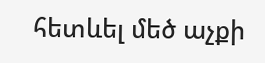հետևել մեծ աչքի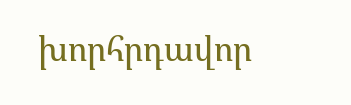խորհրդավոր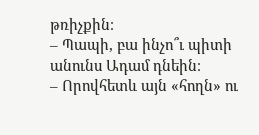թռիչքին։
– Պապի, բա ինչո՞ւ պիտի անունս Ադամ դնեին։
– Որովհետև այն «հողն» ու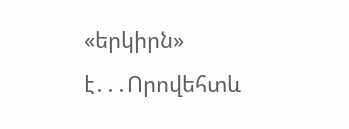«երկիրն» է․․․Որովեհտև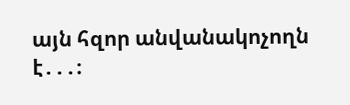այն հզոր անվանակոչողն է․․․։